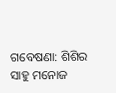ଗବେଷଣା: ଶିଶିର ସାହୁ ମନୋଜ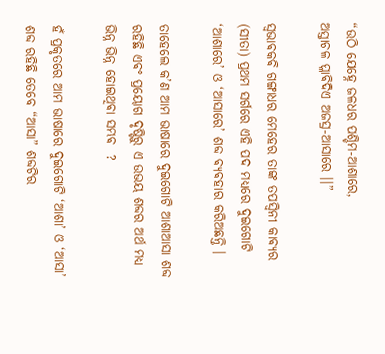“ଉଠି ଯେହ୍ନେ ଜଳଧର ପଶ୍ଚିମ-ଆଶାରେ,
ଅସ୍ତାଚଳ ପ୍ଳାଵିଦିଏ ଅଜସ୍ର-ଆସାରେ ।।”

ସ୍ବଭାଵକଵି ଗଙ୍ଗାଧର ମେହେର ତାଙ୍କ ତପସ୍ଵିନୀ କାଵ୍ଯର (ସୀତା) ପ୍ରଥମ ସର୍ଗରେ ଏହି ପଦ ମଧ୍ୟରେ ଦୁଇଗୋଟି ‘ଆଶାରେ’ ଓ ‘ଆସାରେ’ ଶବ୍ଦ ଵ୍ଯଵହାର କରିଅଛନ୍ତି ।

ତାହେଲେ କ’ଣ ଆମ ଭାଷାରେ ଦୁଇଗୋଟି ଆଶାଆସା ଶବ୍ଦ ରହିଛି ଏଵଂ ପ୍ରୟୋଗ ଦୃଷ୍ଟିରୁ ଏ ଉଭୟ ଶବ୍ଦର ଅର୍ଥ ମଧ୍ୟ ଭିନ୍ନ ଭିନ୍ନ ହୋଇଥିଵା ସମ୍ଭଵ  ?

ହଁ ପ୍ରକୃତରେ ଆମ ଭାଷାରେ ଦୁଇଗୋଟି ‘ଆଶା’ ଓ ‘ଆସା’ ଶବ୍ଦ ରହିଛି ତେବେ “ଆସା” ଶବ୍ଦଟିର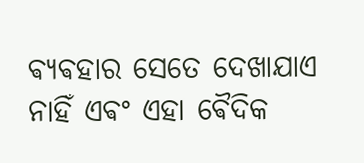ଵ୍ଯଵହାର ସେତେ ଦେଖାଯାଏ ନାହିଁ ଏଵଂ ଏହା ଵୈଦିକ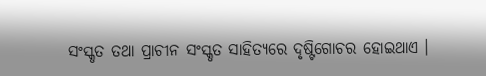ସଂସ୍କୃତ ତଥା ପ୍ରାଚୀନ ସଂସ୍କୃତ ସାହିତ୍ୟରେ ଦୃଷ୍ଟିଗୋଚର ହୋଇଥାଏ ।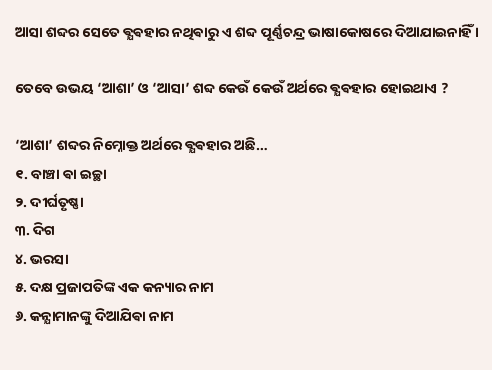ଆସା ଶବ୍ଦର ସେତେ ଵ୍ଯଵହାର ନଥିଵାରୁ ଏ ଶବ୍ଦ ପୂର୍ଣ୍ଣଚନ୍ଦ୍ର ଭାଷାକୋଷରେ ଦିଆଯାଇନାହିଁ ।

ତେବେ ଉଭୟ ‘ଆଶା’ ଓ ‘ଆସା’ ଶବ୍ଦ କେଉଁ କେଉଁ ଅର୍ଥରେ ଵ୍ଯଵହାର ହୋଇଥାଏ ?

‘ଆଶା’ ଶବ୍ଦର ନିମ୍ନୋକ୍ତ ଅର୍ଥରେ ଵ୍ଯଵହାର ଅଛି…
୧. ବାଞ୍ଚା ଵା ଇଚ୍ଛା
୨. ଦୀର୍ଘତୃଷ୍ଣା
୩. ଦିଗ
୪. ଭରସା
୫. ଦକ୍ଷ ପ୍ରଜାପତିଙ୍କ ଏକ କନ୍ୟାର ନାମ
୬. କନ୍ଯାମାନଙ୍କୁ ଦିଆଯିଵା ନାମ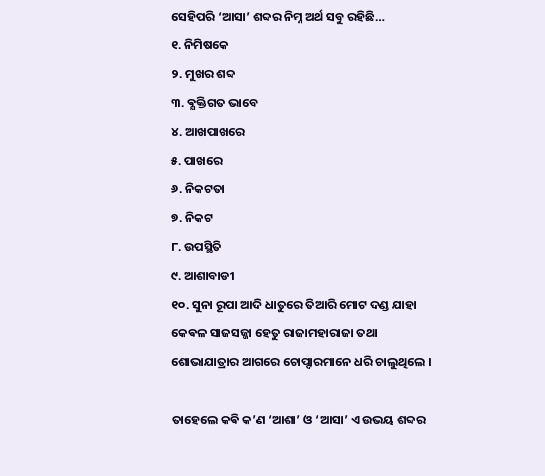ସେହିପରି ‘ଆସା’ ଶବ୍ଦର ନିମ୍ନ ଅର୍ଥ ସବୁ ରହିଛି…
୧. ନିମିଷକେ
୨. ମୁଖର ଶବ୍ଦ
୩. ଵ୍ଯକ୍ତିଗତ ଭାବେ
୪. ଆଖପାଖରେ
୫. ପାଖରେ
୬. ନିକଟତା
୭. ନିକଟ
୮. ଉପସ୍ଥିତି
୯. ଆଶାବାଡୀ
୧୦. ସୁନା ରୂପା ଆଦି ଧାତୁରେ ତିଆରି ମୋଟ ଦଣ୍ଡ ଯାହା କେଵଳ ସାଜସଜ୍ଜା ହେତୁ ରାଜାମହାରାଜା ତଥା ଶୋଭାଯାତ୍ରାର ଆଗରେ ଚୋପ୍ଦାରମାନେ ଧରି ଚାଲୁଥିଲେ ।

ତାହେଲେ କଵି କ’ଣ ‘ଆଶା’ ଓ ‘ଆସା’ ଏ ଉଭୟ ଶବ୍ଦର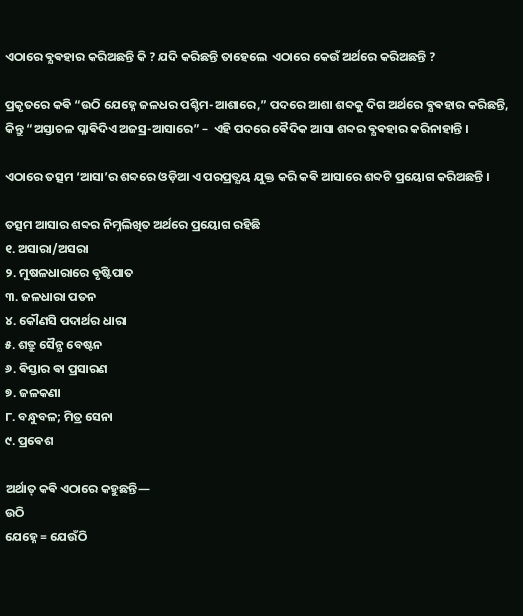ଏଠାରେ ଵ୍ଯଵହାର କରିଅଛନ୍ତି କି ? ଯଦି କରିଛନ୍ତି ତାହେଲେ  ଏଠାରେ କେଉଁ ଅର୍ଥରେ କରିଅଛନ୍ତି ?

ପ୍ରକୃତରେ କଵି “ଉଠି ଯେହ୍ନେ ଜଳଧର ପଶ୍ଚିମ-ଆଶାରେ,” ପଦରେ ଆଶା ଶବ୍ଦକୁ ଦିଗ ଅର୍ଥରେ ଵ୍ଯଵହାର କରିଛନ୍ତି, କିନ୍ତୁ “ଅସ୍ତାଚଳ ପ୍ଳାଵିଦିଏ ଅଜସ୍ର-ଆସାରେ” –  ଏହି ପଦରେ ଵୈଦିକ ଆସା ଶବ୍ଦର ଵ୍ଯଵହାର କରିନାହାନ୍ତି ।

ଏଠାରେ ତତ୍ସମ ‘ଆସା’ର ଶବ୍ଦରେ ଓଡ଼ିଆ ଏ ପରପ୍ରତ୍ଯୟ ଯୁକ୍ତ କରି କଵି ଆସାରେ ଶବ୍ଦଟି ପ୍ରୟୋଗ କରିଅଛନ୍ତି ।

ତତ୍ସମ ଆସାର ଶବ୍ଦର ନିମ୍ନଲିଖିତ ଅର୍ଥରେ ପ୍ରୟୋଗ ରହିଛି
୧. ଅସାରା/ଅସରା
୨. ମୁଷଳଧାରାରେ ଵୃଷ୍ଟିପାତ
୩. ଜଳଧାରା ପତନ
୪. କୌଣସି ପଦାର୍ଥର ଧାରା
୫. ଶତ୍ରୁ ସୈନ୍ଯ ବେଷ୍ଟନ
୬. ଵିସ୍ତାର ଵା ପ୍ରସାରଣ
୭. ଜଳକଣା
୮. ବନ୍ଧୁବଳ; ମିତ୍ର ସେନା
୯. ପ୍ରଵେଶ

ଅର୍ଥାତ୍ କଵି ଏଠାରେ କହୁଛନ୍ତି—
ଉଠି
ଯେହ୍ନେ = ଯେଉଁଠି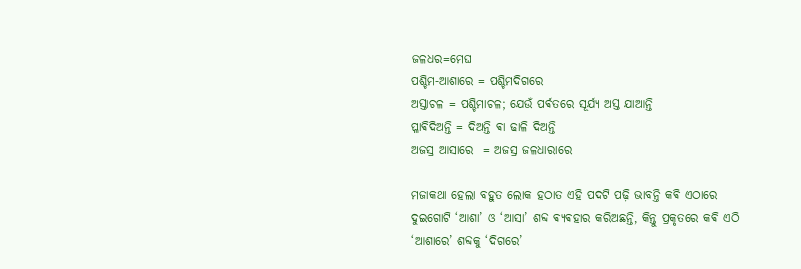ଜଳଧର=ମେଘ
ପଶ୍ଚିମ-ଆଶାରେ = ପଶ୍ଚିମଦିଗରେ
ଅସ୍ତାଚଳ = ପଶ୍ଚିମାଚଳ; ଯେଉଁ ପର୍ଵତରେ ସୂର୍ଯ୍ୟ ଅସ୍ତ ଯାଆନ୍ତି
ପ୍ଳାଵିଦିଅନ୍ତି = ଦିଅନ୍ତି ଵା ଢାଳି ଦିଅନ୍ତି
ଅଜସ୍ର ଆସାରେ  = ଅଜସ୍ର ଜଳଧାରାରେ

ମଜାକଥା ହେଲା ବହୁତ ଲୋକ ହଠାତ ଏହି ପଦଟି ପଢ଼ି ଭାବନ୍ତି କଵି ଏଠାରେ ଦୁଇଗୋଟି ‘ଆଶା’ ଓ ‘ଆସା’ ଶବ୍ଦ ଵ୍ଯଵହାର କରିଅଛନ୍ତି, କିନ୍ତୁ ପ୍ରକୃତରେ କଵି ଏଠି ‘ଆଶାରେ’ ଶବ୍ଦକୁ ‘ଦିଗରେ’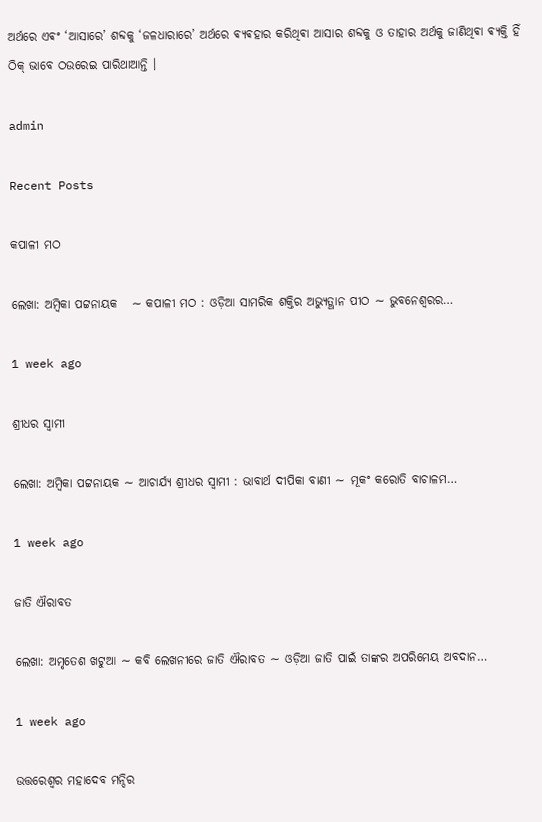ଅର୍ଥରେ ଏଵଂ ‘ଆସାରେ’ ଶବ୍ଦକୁ ‘ଜଳଧାରାରେ’ ଅର୍ଥରେ ଵ୍ଯଵହାର କରିଥିଵା ଆସାର ଶବ୍ଦକୁ ଓ ତାହାର ଅର୍ଥକୁ ଜାଣିଥିଵା ଵ୍ଯକ୍ତି ହିଁ ଠିକ୍ ଭାବେ ଠଉରେଇ ପାରିଥାଆନ୍ତି ।

admin

Recent Posts

କପାଳୀ ମଠ

ଲେଖା: ଅମ୍ବିକା ପଟ୍ଟନାୟକ   ∼ କପାଳୀ ମଠ : ଓଡ଼ିଆ ସାମରିକ ଶକ୍ତିର ଅଭ୍ୟୁତ୍ଥାନ ପୀଠ ∼ ଭୁବନେଶ୍ୱରର…

1 week ago

ଶ୍ରୀଧର ସ୍ୱାମୀ

ଲେଖା: ଅମ୍ବିକା ପଟ୍ଟନାୟକ ∼ ଆଚାର୍ଯ୍ୟ ଶ୍ରୀଧର ସ୍ୱାମୀ : ଭାବାର୍ଥ ଦୀପିକା ବାଣୀ ∼ ମୂକଂ କରୋତି ବାଚାଳମ…

1 week ago

ଜାତି ଐରାବତ

ଲେଖା: ଅମୃତେଶ ଖଟୁଆ ∼ କବି ଲେଖନୀରେ ଜାତି ଐରାବତ ∼ ଓଡ଼ିଆ ଜାତି ପାଇଁ ତାଙ୍କର ଅପରିମେୟ ଅବଦାନ…

1 week ago

ଉତ୍ତରେଶ୍ଵର ମହାଦେବ ମନ୍ଦିର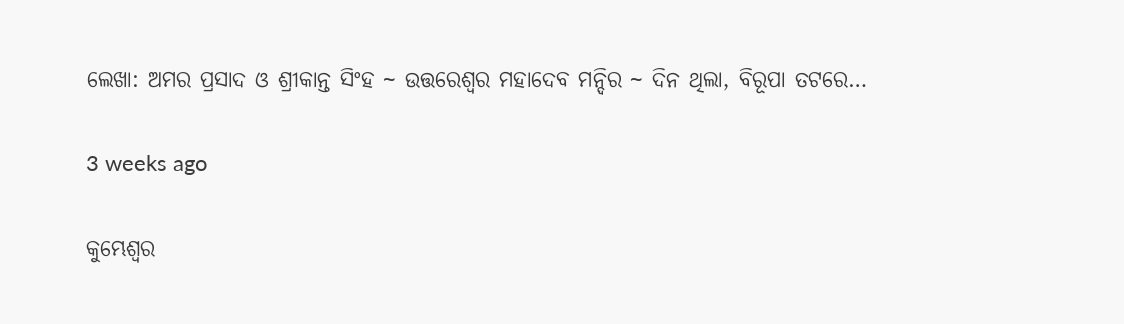ଲେଖା: ଅମର ପ୍ରସାଦ ଓ ଶ୍ରୀକାନ୍ତ ସିଂହ ~ ଉତ୍ତରେଶ୍ଵର ମହାଦେବ ମନ୍ଦିର ~ ଦିନ ଥିଲା, ବିରୂପା ତଟରେ…

3 weeks ago

କୁମ୍ଭେଶ୍ୱର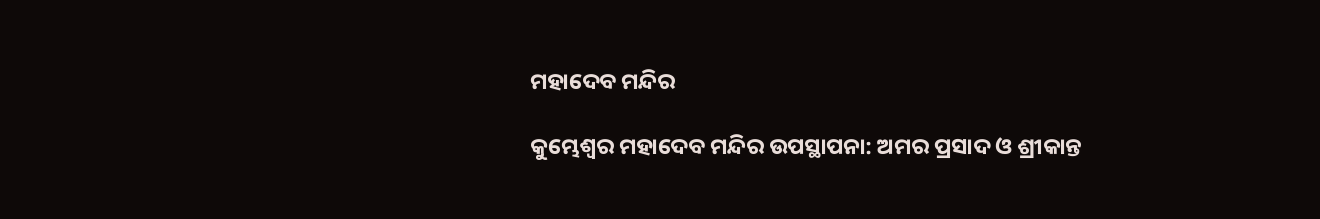ମହାଦେବ ମନ୍ଦିର

କୁମ୍ଭେଶ୍ୱର ମହାଦେବ ମନ୍ଦିର ଉପସ୍ଥାପନା: ଅମର ପ୍ରସାଦ ଓ ଶ୍ରୀକାନ୍ତ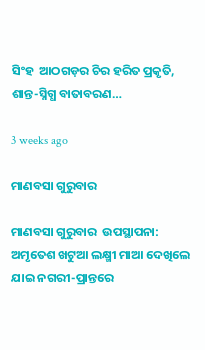ସିଂହ  ଆଠଗଡ଼ର ଚିର ହରିତ ପ୍ରକୃତି, ଶାନ୍ତ-ସ୍ନିଗ୍ଧ ବାତାବରଣ…

3 weeks ago

ମାଣବସା ଗୁରୁବାର

ମାଣବସା ଗୁରୁବାର  ଉପସ୍ଥାପନା: ଅମୃତେଶ ଖଟୁଆ ଲକ୍ଷ୍ମୀ ମାଆ ଦେଖିଲେ ଯାଇ ନଗରୀ-ପ୍ରାନ୍ତରେ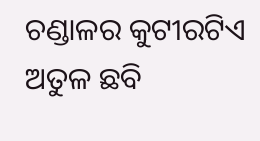ଚଣ୍ଡାଳର କୁଟୀରଟିଏ ଅତୁଳ ଛବି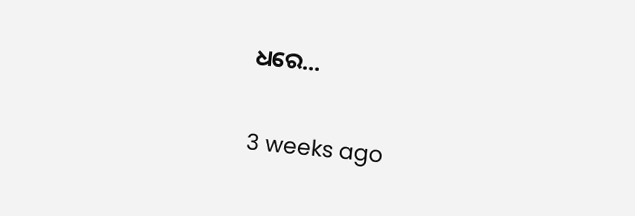ଧରେ…

3 weeks ago